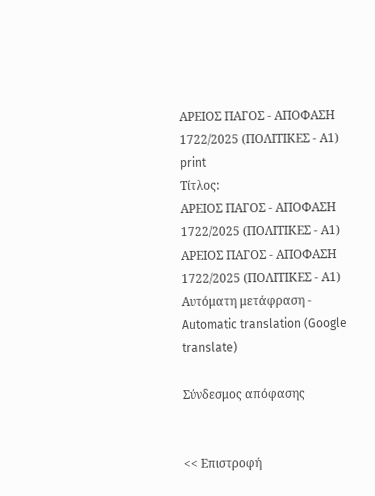ΑΡΕΙΟΣ ΠΑΓΟΣ - ΑΠΟΦΑΣΗ 1722/2025 (ΠΟΛΙΤΙΚΕΣ - Α1)
print
Τίτλος:
ΑΡΕΙΟΣ ΠΑΓΟΣ - ΑΠΟΦΑΣΗ 1722/2025 (ΠΟΛΙΤΙΚΕΣ - Α1)
ΑΡΕΙΟΣ ΠΑΓΟΣ - ΑΠΟΦΑΣΗ 1722/2025 (ΠΟΛΙΤΙΚΕΣ - Α1)
Αυτόματη μετάφραση - Automatic translation (Google translate)

Σύνδεσμος απόφασης


<< Επιστροφή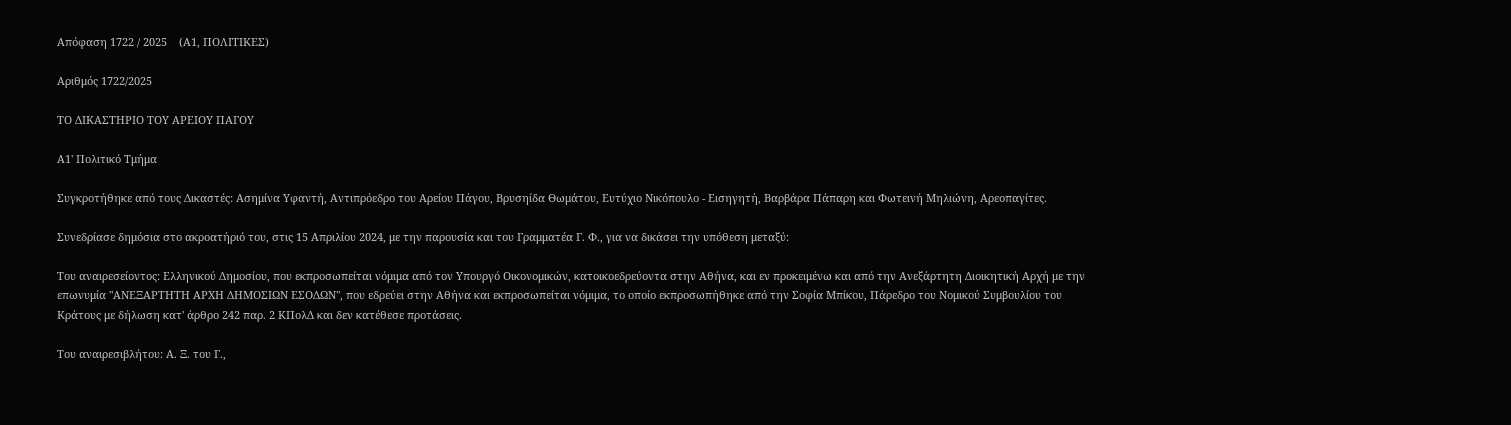Απόφαση 1722 / 2025    (Α1, ΠΟΛΙΤΙΚΕΣ)

Αριθμός 1722/2025

ΤΟ ΔΙΚΑΣΤΗΡΙΟ ΤΟΥ ΑΡΕΙΟΥ ΠΑΓΟΥ

Α1' Πολιτικό Τμήμα

Συγκροτήθηκε από τους Δικαστές: Ασημίνα Υφαντή, Αντιπρόεδρο του Αρείου Πάγου, Βρυσηίδα Θωμάτου, Ευτύχιο Νικόπουλο - Εισηγητή, Βαρβάρα Πάπαρη και Φωτεινή Μηλιώνη, Αρεοπαγίτες.

Συνεδρίασε δημόσια στο ακροατήριό του, στις 15 Απριλίου 2024, με την παρουσία και του Γραμματέα Γ. Φ., για να δικάσει την υπόθεση μεταξύ:

Του αναιρεσείοντος: Ελληνικού Δημοσίου, που εκπροσωπείται νόμιμα από τον Υπουργό Οικονομικών, κατοικοεδρεύοντα στην Αθήνα, και εν προκειμένω και από την Ανεξάρτητη Διοικητική Αρχή με την επωνυμία "ΑΝΕΞΑΡΤΗΤΗ ΑΡΧΗ ΔΗΜΟΣΙΩΝ ΕΣΟΔΩΝ", που εδρεύει στην Αθήνα και εκπροσωπείται νόμιμα, το οποίο εκπροσωπήθηκε από την Σοφία Μπίκου, Πάρεδρο του Νομικού Συμβουλίου του Κράτους με δήλωση κατ' άρθρο 242 παρ. 2 ΚΠολΔ και δεν κατέθεσε προτάσεις.

Του αναιρεσιβλήτου: Α. Ξ. του Γ.,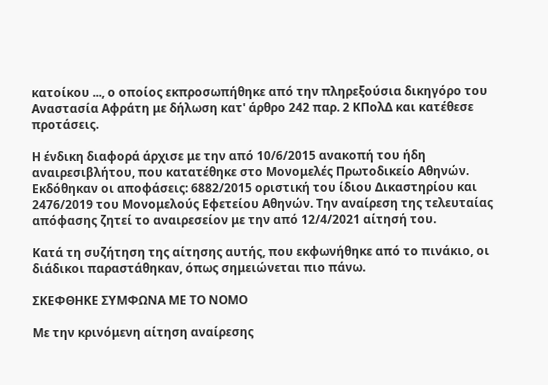κατοίκου ..., ο οποίος εκπροσωπήθηκε από την πληρεξούσια δικηγόρο του Αναστασία Αφράτη με δήλωση κατ' άρθρο 242 παρ. 2 ΚΠολΔ και κατέθεσε προτάσεις.

Η ένδικη διαφορά άρχισε με την από 10/6/2015 ανακοπή του ήδη αναιρεσιβλήτου, που κατατέθηκε στο Μονομελές Πρωτοδικείο Αθηνών. Εκδόθηκαν οι αποφάσεις: 6882/2015 οριστική του ίδιου Δικαστηρίου και 2476/2019 του Μονομελούς Εφετείου Αθηνών. Την αναίρεση της τελευταίας απόφασης ζητεί το αναιρεσείον με την από 12/4/2021 αίτησή του.

Κατά τη συζήτηση της αίτησης αυτής, που εκφωνήθηκε από το πινάκιο, οι διάδικοι παραστάθηκαν, όπως σημειώνεται πιο πάνω.

ΣΚΕΦΘΗΚΕ ΣΥΜΦΩΝΑ ΜΕ ΤΟ ΝΟΜΟ

Με την κρινόμενη αίτηση αναίρεσης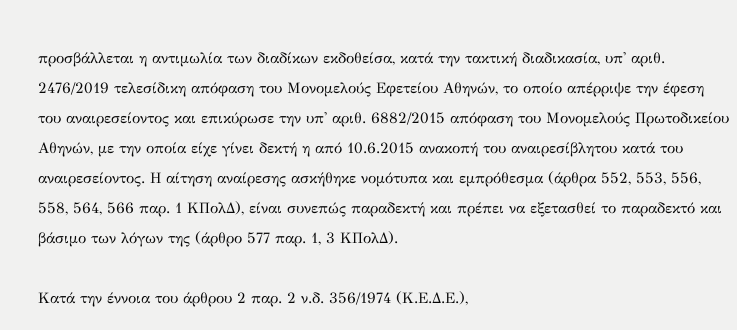προσβάλλεται η αντιμωλία των διαδίκων εκδοθείσα, κατά την τακτική διαδικασία, υπ' αριθ. 2476/2019 τελεσίδικη απόφαση του Μονομελούς Εφετείου Αθηνών, το οποίο απέρριψε την έφεση του αναιρεσείοντος και επικύρωσε την υπ' αριθ. 6882/2015 απόφαση του Μονομελούς Πρωτοδικείου Αθηνών, με την οποία είχε γίνει δεκτή η από 10.6.2015 ανακοπή του αναιρεσίβλητου κατά του αναιρεσείοντος. Η αίτηση αναίρεσης ασκήθηκε νομότυπα και εμπρόθεσμα (άρθρα 552, 553, 556, 558, 564, 566 παρ. 1 ΚΠολΔ), είναι συνεπώς παραδεκτή και πρέπει να εξετασθεί το παραδεκτό και βάσιμο των λόγων της (άρθρο 577 παρ. 1, 3 ΚΠολΔ).

Κατά την έννοια του άρθρου 2 παρ. 2 ν.δ. 356/1974 (Κ.Ε.Δ.Ε.),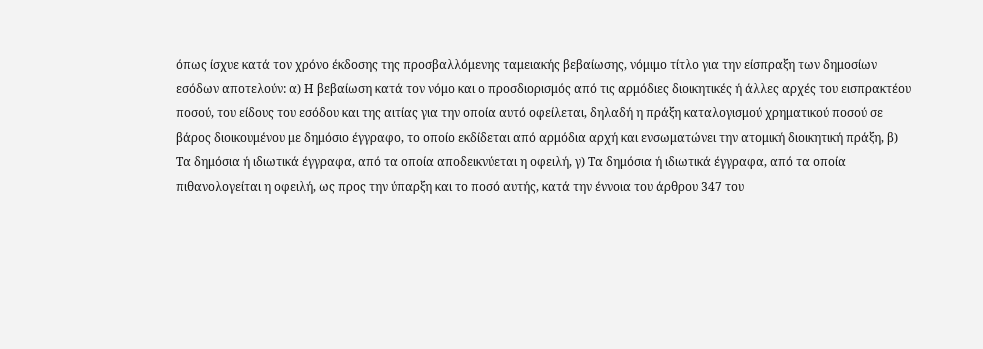όπως ίσχυε κατά τον χρόνο έκδοσης της προσβαλλόμενης ταμειακής βεβαίωσης, νόμιμο τίτλο για την είσπραξη των δημοσίων εσόδων αποτελούν: α) Η βεβαίωση κατά τον νόμο και ο προσδιορισμός από τις αρμόδιες διοικητικές ή άλλες αρχές του εισπρακτέου ποσού, του είδους του εσόδου και της αιτίας για την οποία αυτό οφείλεται, δηλαδή η πράξη καταλογισμού χρηματικού ποσού σε βάρος διοικουμένου με δημόσιο έγγραφο, το οποίο εκδίδεται από αρμόδια αρχή και ενσωματώνει την ατομική διοικητική πράξη, β) Τα δημόσια ή ιδιωτικά έγγραφα, από τα οποία αποδεικνύεται η οφειλή, γ) Τα δημόσια ή ιδιωτικά έγγραφα, από τα οποία πιθανολογείται η οφειλή, ως προς την ύπαρξη και το ποσό αυτής, κατά την έννοια του άρθρου 347 του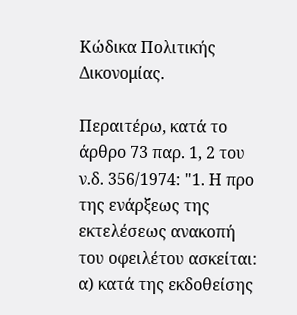Κώδικα Πολιτικής Δικονομίας.

Περαιτέρω, κατά το άρθρο 73 παρ. 1, 2 του ν.δ. 356/1974: "1. Η προ της ενάρξεως της εκτελέσεως ανακοπή του οφειλέτου ασκείται: α) κατά της εκδοθείσης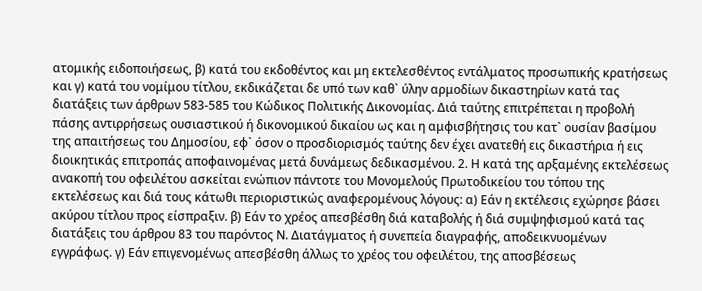ατομικής ειδοποιήσεως, β) κατά του εκδοθέντος και μη εκτελεσθέντος εντάλματος προσωπικής κρατήσεως και γ) κατά του νομίμου τίτλου, εκδικάζεται δε υπό των καθ` ύλην αρμοδίων δικαστηρίων κατά τας διατάξεις των άρθρων 583-585 του Κώδικος Πολιτικής Δικονομίας. Διά ταύτης επιτρέπεται η προβολή πάσης αντιρρήσεως ουσιαστικού ή δικονομικού δικαίου ως και η αμφισβήτησις του κατ` ουσίαν βασίμου της απαιτήσεως του Δημοσίου, εφ` όσον ο προσδιορισμός ταύτης δεν έχει ανατεθή εις δικαστήρια ή εις διοικητικάς επιτροπάς αποφαινομένας μετά δυνάμεως δεδικασμένου. 2. Η κατά της αρξαμένης εκτελέσεως ανακοπή του οφειλέτου ασκείται ενώπιον πάντοτε του Μονομελούς Πρωτοδικείου του τόπου της εκτελέσεως και διά τους κάτωθι περιοριστικώς αναφερομένους λόγους: α) Εάν η εκτέλεσις εχώρησε βάσει ακύρου τίτλου προς είσπραξιν. β) Εάν το χρέος απεσβέσθη διά καταβολής ή διά συμψηφισμού κατά τας διατάξεις του άρθρου 83 του παρόντος Ν. Διατάγματος ή συνεπεία διαγραφής, αποδεικνυομένων εγγράφως. γ) Εάν επιγενομένως απεσβέσθη άλλως το χρέος του οφειλέτου, της αποσβέσεως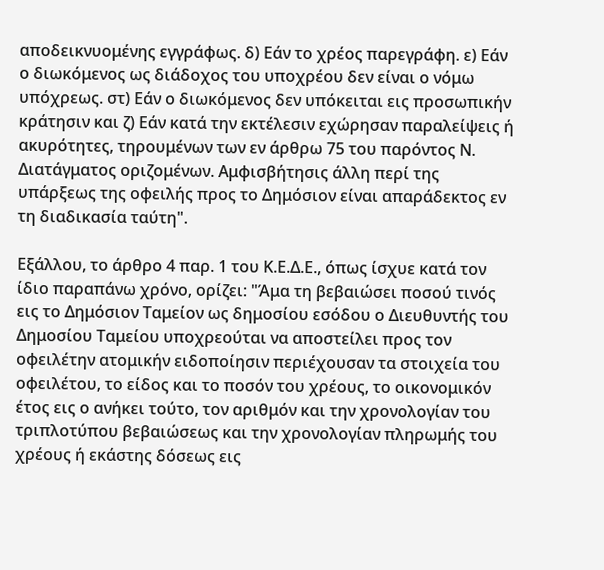αποδεικνυομένης εγγράφως. δ) Εάν το χρέος παρεγράφη. ε) Εάν ο διωκόμενος ως διάδοχος του υποχρέου δεν είναι ο νόμω υπόχρεως. στ) Εάν ο διωκόμενος δεν υπόκειται εις προσωπικήν κράτησιν και ζ) Εάν κατά την εκτέλεσιν εχώρησαν παραλείψεις ή ακυρότητες, τηρουμένων των εν άρθρω 75 του παρόντος Ν. Διατάγματος οριζομένων. Αμφισβήτησις άλλη περί της υπάρξεως της οφειλής προς το Δημόσιον είναι απαράδεκτος εν τη διαδικασία ταύτη".

Εξάλλου, το άρθρο 4 παρ. 1 του Κ.Ε.Δ.Ε., όπως ίσχυε κατά τον ίδιο παραπάνω χρόνο, ορίζει: "Άμα τη βεβαιώσει ποσού τινός εις το Δημόσιον Ταμείον ως δημοσίου εσόδου ο Διευθυντής του Δημοσίου Ταμείου υποχρεούται να αποστείλει προς τον οφειλέτην ατομικήν ειδοποίησιν περιέχουσαν τα στοιχεία του οφειλέτου, το είδος και το ποσόν του χρέους, το οικονομικόν έτος εις ο ανήκει τούτο, τον αριθμόν και την χρονολογίαν του τριπλοτύπου βεβαιώσεως και την χρονολογίαν πληρωμής του χρέους ή εκάστης δόσεως εις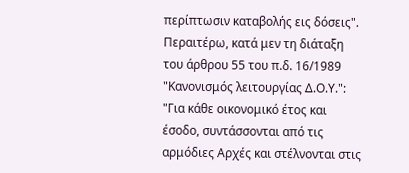περίπτωσιν καταβολής εις δόσεις". Περαιτέρω, κατά μεν τη διάταξη του άρθρου 55 του π.δ. 16/1989 "Κανονισμός λειτουργίας Δ.Ο.Υ.": "Για κάθε οικονομικό έτος και έσοδο, συντάσσονται από τις αρμόδιες Αρχές και στέλνονται στις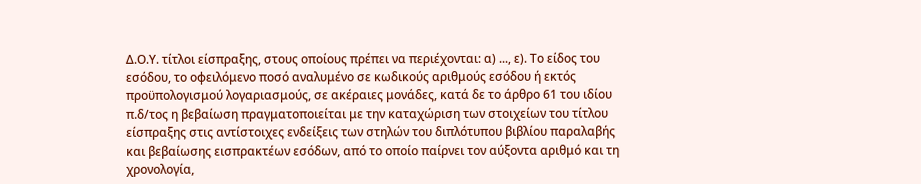Δ.Ο.Υ. τίτλοι είσπραξης, στους οποίους πρέπει να περιέχονται: α) ..., ε). Το είδος του εσόδου, το οφειλόμενο ποσό αναλυμένο σε κωδικούς αριθμούς εσόδου ή εκτός προϋπολογισμού λογαριασμούς, σε ακέραιες μονάδες, κατά δε το άρθρο 61 του ιδίου π.δ/τος η βεβαίωση πραγματοποιείται με την καταχώριση των στοιχείων του τίτλου είσπραξης στις αντίστοιχες ενδείξεις των στηλών του διπλότυπου βιβλίου παραλαβής και βεβαίωσης εισπρακτέων εσόδων, από το οποίο παίρνει τον αύξοντα αριθμό και τη χρονολογία,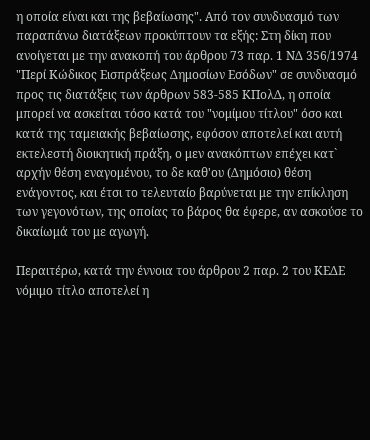η οποία είναι και της βεβαίωσης". Από τον συνδυασμό των παραπάνω διατάξεων προκύπτουν τα εξής: Στη δίκη που ανοίγεται με την ανακοπή του άρθρου 73 παρ. 1 ΝΔ 356/1974 "Περί Κώδικος Εισπράξεως Δημοσίων Εσόδων" σε συνδυασμό προς τις διατάξεις των άρθρων 583-585 ΚΠολΔ, η οποία μπορεί να ασκείται τόσο κατά του "νομίμου τίτλου" όσο και κατά της ταμειακής βεβαίωσης, εφόσον αποτελεί και αυτή εκτελεστή διοικητική πράξη, ο μεν ανακόπτων επέχει κατ` αρχήν θέση εναγομένου, το δε καθ'ου (Δημόσιο) θέση ενάγοντος, και έτσι το τελευταίο βαρύνεται με την επίκληση των γεγονότων, της οποίας το βάρος θα έφερε, αν ασκούσε το δικαίωμά του με αγωγή.

Περαιτέρω, κατά την έννοια του άρθρου 2 παρ. 2 του ΚΕΔΕ νόμιμο τίτλο αποτελεί η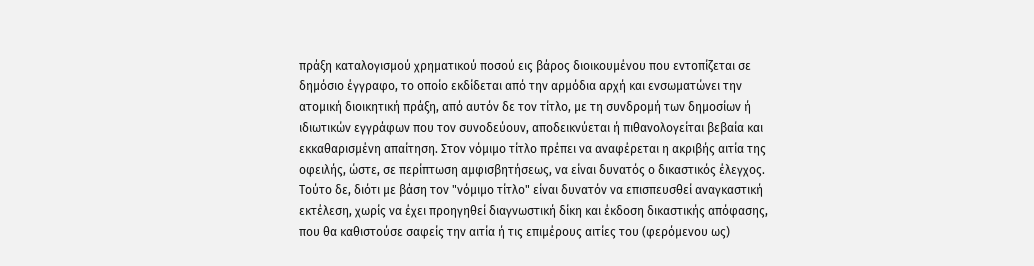πράξη καταλογισμού χρηματικού ποσού εις βάρος διοικουμένου που εντοπίζεται σε δημόσιο έγγραφο, το οποίο εκδίδεται από την αρμόδια αρχή και ενσωματώνει την ατομική διοικητική πράξη, από αυτόν δε τον τίτλο, με τη συνδρομή των δημοσίων ή ιδιωτικών εγγράφων που τον συνοδεύουν, αποδεικνύεται ή πιθανολογείται βεβαία και εκκαθαρισμένη απαίτηση. Στον νόμιμο τίτλο πρέπει να αναφέρεται η ακριβής αιτία της οφειλής, ώστε, σε περίπτωση αμφισβητήσεως, να είναι δυνατός ο δικαστικός έλεγχος. Τούτο δε, διότι με βάση τον "νόμιμο τίτλο" είναι δυνατόν να επισπευσθεί αναγκαστική εκτέλεση, χωρίς να έχει προηγηθεί διαγνωστική δίκη και έκδοση δικαστικής απόφασης, που θα καθιστούσε σαφείς την αιτία ή τις επιμέρους αιτίες του (φερόμενου ως)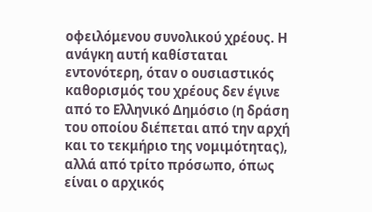οφειλόμενου συνολικού χρέους. Η ανάγκη αυτή καθίσταται εντονότερη, όταν ο ουσιαστικός καθορισμός του χρέους δεν έγινε από το Ελληνικό Δημόσιο (η δράση του οποίου διέπεται από την αρχή και το τεκμήριο της νομιμότητας), αλλά από τρίτο πρόσωπο, όπως είναι ο αρχικός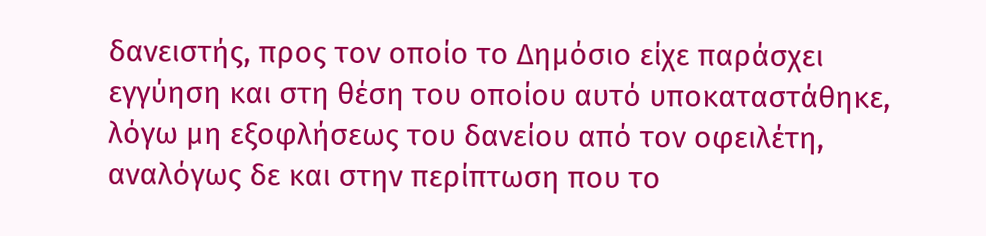δανειστής, προς τον οποίο το Δημόσιο είχε παράσχει εγγύηση και στη θέση του οποίου αυτό υποκαταστάθηκε, λόγω μη εξοφλήσεως του δανείου από τον οφειλέτη, αναλόγως δε και στην περίπτωση που το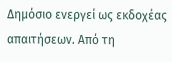Δημόσιο ενεργεί ως εκδοχέας απαιτήσεων. Από τη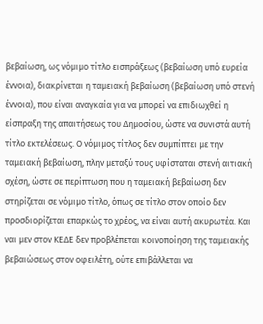βεβαίωση, ως νόμιμο τίτλο εισπράξεως (βεβαίωση υπό ευρεία έννοια), διακρίνεται η ταμειακή βεβαίωση (βεβαίωση υπό στενή έννοια), που είναι αναγκαία για να μπορεί να επιδιωχθεί η είσπραξη της απαιτήσεως του Δημοσίου, ώστε να συνιστά αυτή τίτλο εκτελέσεως. Ο νόμιμος τίτλος δεν συμπίπτει με την ταμειακή βεβαίωση, πλην μεταξύ τους υφίσταται στενή αιτιακή σχέση, ώστε σε περίπτωση που η ταμειακή βεβαίωση δεν στηρίζεται σε νόμιμο τίτλο, όπως σε τίτλο στον οποίο δεν προσδιορίζεται επαρκώς το χρέος, να είναι αυτή ακυρωτέα. Και ναι μεν στον ΚΕΔΕ δεν προβλέπεται κοινοποίηση της ταμειακής βεβαιώσεως στον οφειλέτη, ούτε επιβάλλεται να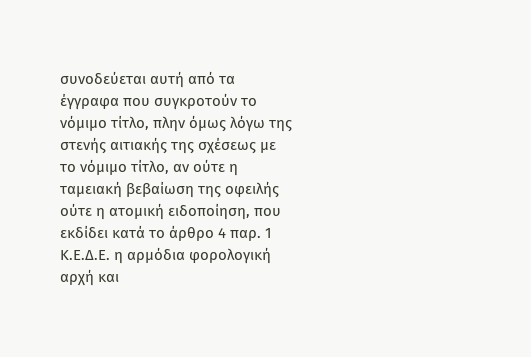συνοδεύεται αυτή από τα έγγραφα που συγκροτούν το νόμιμο τίτλο, πλην όμως λόγω της στενής αιτιακής της σχέσεως με το νόμιμο τίτλο, αν ούτε η ταμειακή βεβαίωση της οφειλής ούτε η ατομική ειδοποίηση, που εκδίδει κατά το άρθρο 4 παρ. 1 Κ.Ε.Δ.Ε. η αρμόδια φορολογική αρχή και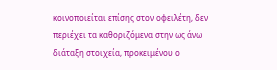κοινοποιείται επίσης στον οφειλέτη, δεν περιέχει τα καθοριζόμενα στην ως άνω διάταξη στοιχεία, προκειμένου ο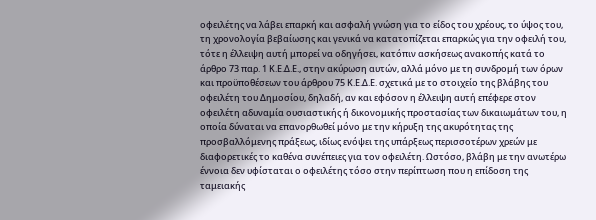οφειλέτης να λάβει επαρκή και ασφαλή γνώση για το είδος του χρέους, το ύψος του, τη χρονολογία βεβαίωσης και γενικά να κατατοπίζεται επαρκώς για την οφειλή του, τότε η έλλειψη αυτή μπορεί να οδηγήσει, κατόπιν ασκήσεως ανακοπής κατά το άρθρο 73 παρ. 1 Κ.Ε.Δ.Ε., στην ακύρωση αυτών, αλλά μόνο με τη συνδρομή των όρων και προϋποθέσεων του άρθρου 75 Κ.Ε.Δ.Ε. σχετικά με το στοιχείο της βλάβης του οφειλέτη του Δημοσίου, δηλαδή, αν και εφόσον η έλλειψη αυτή επέφερε στον οφειλέτη αδυναμία ουσιαστικής ή δικονομικής προστασίας των δικαιωμάτων του, η οποία δύναται να επανορθωθεί μόνο με την κήρυξη της ακυρότητας της προσβαλλόμενης πράξεως, ιδίως ενόψει της υπάρξεως περισσοτέρων χρεών με διαφορετικές το καθένα συνέπειες για τον οφειλέτη. Ωστόσο, βλάβη με την ανωτέρω έννοια δεν υφίσταται ο οφειλέτης τόσο στην περίπτωση που η επίδοση της ταμειακής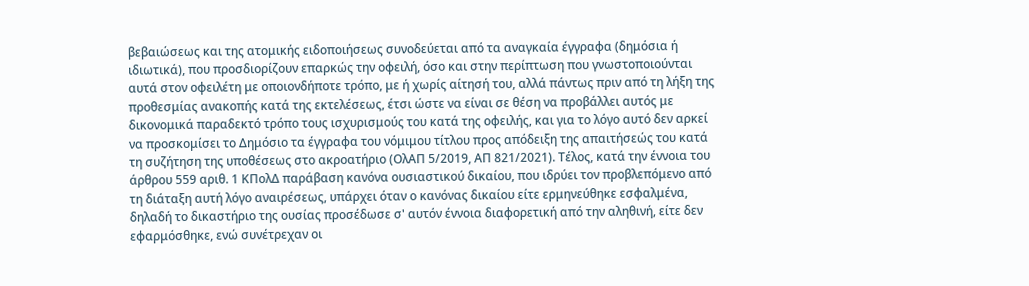βεβαιώσεως και της ατομικής ειδοποιήσεως συνοδεύεται από τα αναγκαία έγγραφα (δημόσια ή ιδιωτικά), που προσδιορίζουν επαρκώς την οφειλή, όσο και στην περίπτωση που γνωστοποιούνται αυτά στον οφειλέτη με οποιονδήποτε τρόπο, με ή χωρίς αίτησή του, αλλά πάντως πριν από τη λήξη της προθεσμίας ανακοπής κατά της εκτελέσεως, έτσι ώστε να είναι σε θέση να προβάλλει αυτός με δικονομικά παραδεκτό τρόπο τους ισχυρισμούς του κατά της οφειλής, και για το λόγο αυτό δεν αρκεί να προσκομίσει το Δημόσιο τα έγγραφα του νόμιμου τίτλου προς απόδειξη της απαιτήσεώς του κατά τη συζήτηση της υποθέσεως στο ακροατήριο (ΟλΑΠ 5/2019, ΑΠ 821/2021). Τέλος, κατά την έννοια του άρθρου 559 αριθ. 1 ΚΠολΔ παράβαση κανόνα ουσιαστικού δικαίου, που ιδρύει τον προβλεπόμενο από τη διάταξη αυτή λόγο αναιρέσεως, υπάρχει όταν ο κανόνας δικαίου είτε ερμηνεύθηκε εσφαλμένα, δηλαδή το δικαστήριο της ουσίας προσέδωσε σ' αυτόν έννοια διαφορετική από την αληθινή, είτε δεν εφαρμόσθηκε, ενώ συνέτρεχαν οι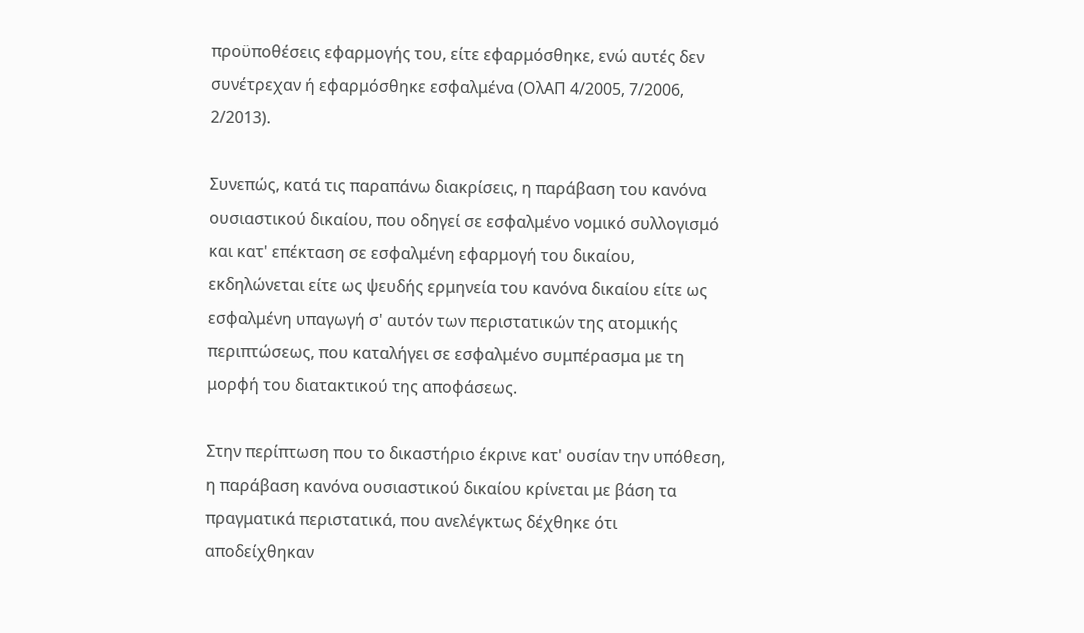προϋποθέσεις εφαρμογής του, είτε εφαρμόσθηκε, ενώ αυτές δεν συνέτρεχαν ή εφαρμόσθηκε εσφαλμένα (ΟλΑΠ 4/2005, 7/2006, 2/2013).

Συνεπώς, κατά τις παραπάνω διακρίσεις, η παράβαση του κανόνα ουσιαστικού δικαίου, που οδηγεί σε εσφαλμένο νομικό συλλογισμό και κατ' επέκταση σε εσφαλμένη εφαρμογή του δικαίου, εκδηλώνεται είτε ως ψευδής ερμηνεία του κανόνα δικαίου είτε ως εσφαλμένη υπαγωγή σ' αυτόν των περιστατικών της ατομικής περιπτώσεως, που καταλήγει σε εσφαλμένο συμπέρασμα με τη μορφή του διατακτικού της αποφάσεως.

Στην περίπτωση που το δικαστήριο έκρινε κατ' ουσίαν την υπόθεση, η παράβαση κανόνα ουσιαστικού δικαίου κρίνεται με βάση τα πραγματικά περιστατικά, που ανελέγκτως δέχθηκε ότι αποδείχθηκαν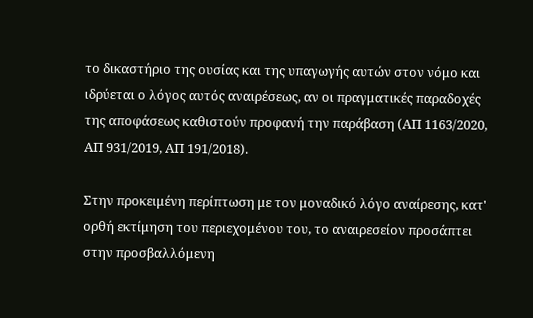το δικαστήριο της ουσίας και της υπαγωγής αυτών στον νόμο και ιδρύεται ο λόγος αυτός αναιρέσεως, αν οι πραγματικές παραδοχές της αποφάσεως καθιστούν προφανή την παράβαση (ΑΠ 1163/2020, ΑΠ 931/2019, ΑΠ 191/2018).

Στην προκειμένη περίπτωση με τον μοναδικό λόγο αναίρεσης, κατ' ορθή εκτίμηση του περιεχομένου του, το αναιρεσείον προσάπτει στην προσβαλλόμενη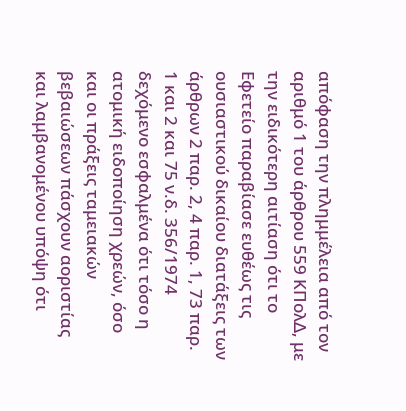απόφαση την πλημμέλεια από τον αριθμό 1 του άρθρου 559 ΚΠολΔ, με την ειδικότερη αιτίαση ότι το Εφετείο παραβίασε ευθέως τις ουσιαστικού δικαίου διατάξεις των άρθρων 2 παρ. 2, 4 παρ. 1, 73 παρ. 1 και 2 και 75 ν.δ. 356/1974 δεχόμενο εσφαλμένα ότι τόσο η ατομική ειδοποίηση χρεών, όσο και οι πράξεις ταμειακών βεβαιώσεων πάσχουν αοριστίας και λαμβανομένου υπόψη ότι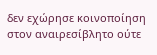δεν εχώρησε κοινοποίηση στον αναιρεσίβλητο ούτε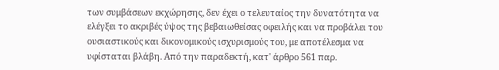των συμβάσεων εκχώρησης, δεν έχει ο τελευταίος την δυνατότητα να ελέγξει το ακριβές ύψος της βεβαιωθείσας οφειλής και να προβάλει του ουσιαστικούς και δικονομικούς ισχυρισμούς του, με αποτέλεσμα να υφίσταται βλάβη. Από την παραδεκτή, κατ' άρθρο 561 παρ.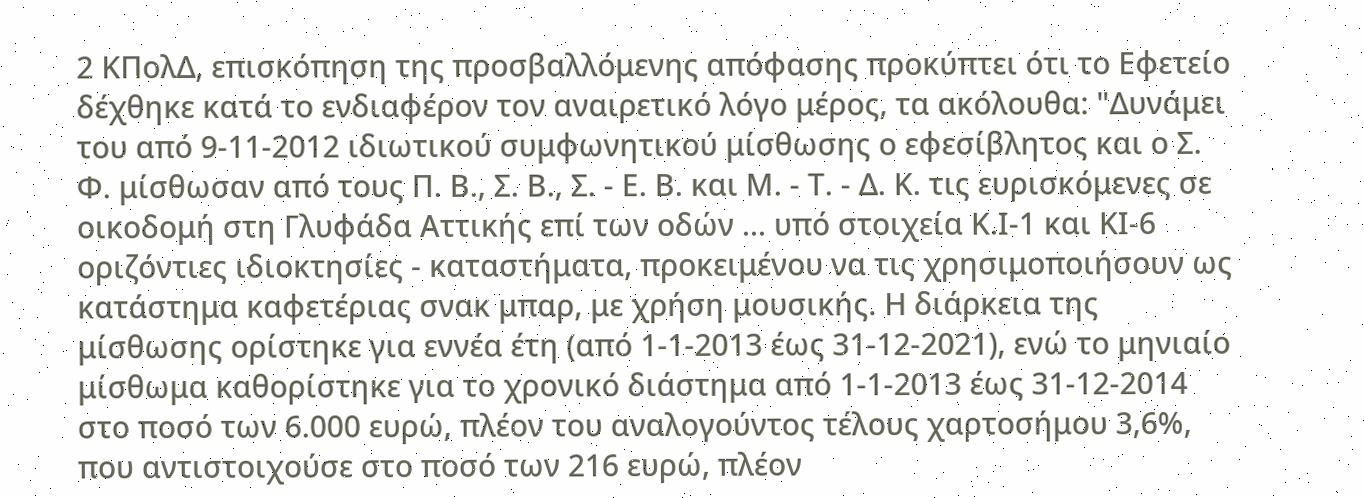2 ΚΠολΔ, επισκόπηση της προσβαλλόμενης απόφασης προκύπτει ότι το Εφετείο δέχθηκε κατά το ενδιαφέρον τον αναιρετικό λόγο μέρος, τα ακόλουθα: "Δυνάμει του από 9-11-2012 ιδιωτικού συμφωνητικού μίσθωσης ο εφεσίβλητος και ο Σ. Φ. μίσθωσαν από τους Π. Β., Σ. Β., Σ. - Ε. Β. και Μ. - Τ. - Δ. Κ. τις ευρισκόμενες σε οικοδομή στη Γλυφάδα Αττικής επί των οδών ... υπό στοιχεία Κ.Ι-1 και ΚΙ-6 οριζόντιες ιδιοκτησίες - καταστήματα, προκειμένου να τις χρησιμοποιήσουν ως κατάστημα καφετέριας σνακ μπαρ, με χρήση μουσικής. Η διάρκεια της μίσθωσης ορίστηκε για εννέα έτη (από 1-1-2013 έως 31-12-2021), ενώ το μηνιαίο μίσθωμα καθορίστηκε για το χρονικό διάστημα από 1-1-2013 έως 31-12-2014 στο ποσό των 6.000 ευρώ, πλέον του αναλογούντος τέλους χαρτοσήμου 3,6%, που αντιστοιχούσε στο ποσό των 216 ευρώ, πλέον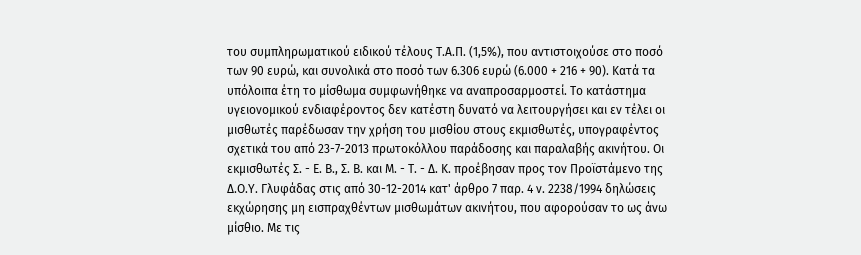του συμπληρωματικού ειδικού τέλους Τ.Α.Π. (1,5%), που αντιστοιχούσε στο ποσό των 90 ευρώ, και συνολικά στο ποσό των 6.306 ευρώ (6.000 + 216 + 90). Κατά τα υπόλοιπα έτη το μίσθωμα συμφωνήθηκε να αναπροσαρμοστεί. Το κατάστημα υγειονομικού ενδιαφέροντος δεν κατέστη δυνατό να λειτουργήσει και εν τέλει οι μισθωτές παρέδωσαν την χρήση του μισθίου στους εκμισθωτές, υπογραφέντος σχετικά του από 23-7-2013 πρωτοκόλλου παράδοσης και παραλαβής ακινήτου. Οι εκμισθωτές Σ. - Ε. Β., Σ. Β. και Μ. - Τ. - Δ. Κ. προέβησαν προς τον Προϊστάμενο της Δ.Ο.Υ. Γλυφάδας στις από 30-12-2014 κατ' άρθρο 7 παρ. 4 ν. 2238/1994 δηλώσεις εκχώρησης μη εισπραχθέντων μισθωμάτων ακινήτου, που αφορούσαν το ως άνω μίσθιο. Με τις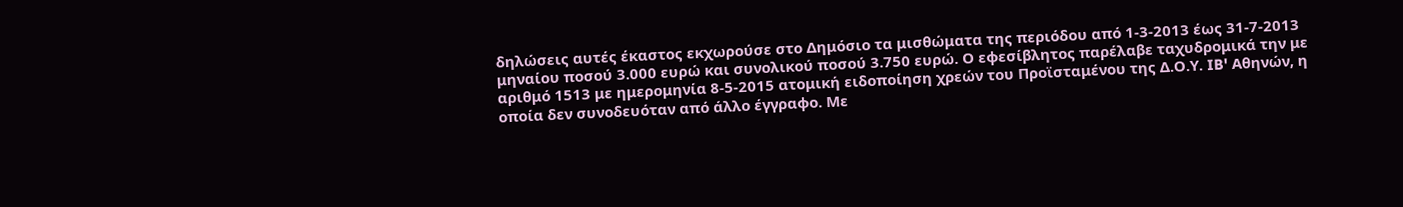δηλώσεις αυτές έκαστος εκχωρούσε στο Δημόσιο τα μισθώματα της περιόδου από 1-3-2013 έως 31-7-2013 μηναίου ποσού 3.000 ευρώ και συνολικού ποσού 3.750 ευρώ. Ο εφεσίβλητος παρέλαβε ταχυδρομικά την με αριθμό 1513 με ημερομηνία 8-5-2015 ατομική ειδοποίηση χρεών του Προϊσταμένου της Δ.Ο.Υ. IB' Αθηνών, η οποία δεν συνοδευόταν από άλλο έγγραφο. Με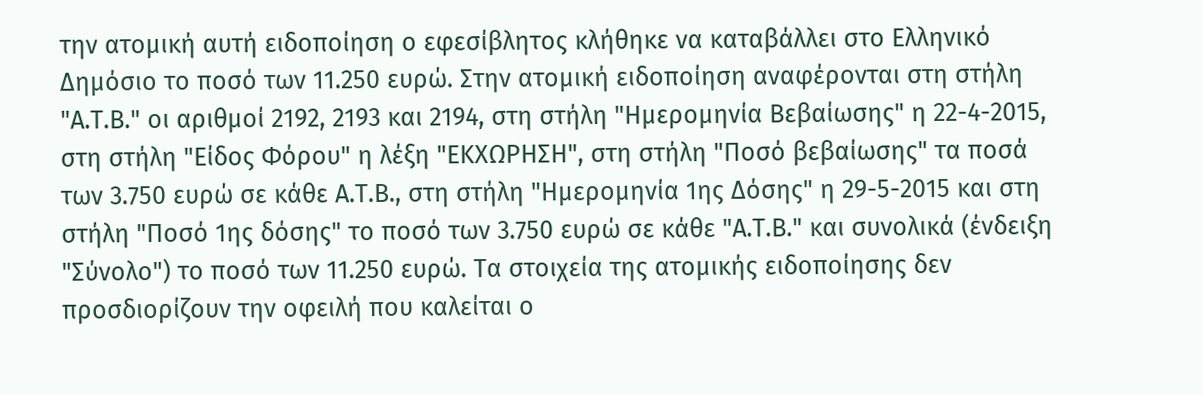την ατομική αυτή ειδοποίηση ο εφεσίβλητος κλήθηκε να καταβάλλει στο Ελληνικό Δημόσιο το ποσό των 11.250 ευρώ. Στην ατομική ειδοποίηση αναφέρονται στη στήλη "Α.Τ.Β." οι αριθμοί 2192, 2193 και 2194, στη στήλη "Ημερομηνία Βεβαίωσης" η 22-4-2015, στη στήλη "Είδος Φόρου" η λέξη "ΕΚΧΩΡΗΣΗ", στη στήλη "Ποσό βεβαίωσης" τα ποσά των 3.750 ευρώ σε κάθε Α.Τ.Β., στη στήλη "Ημερομηνία 1ης Δόσης" η 29-5-2015 και στη στήλη "Ποσό 1ης δόσης" το ποσό των 3.750 ευρώ σε κάθε "Α.Τ.Β." και συνολικά (ένδειξη "Σύνολο") το ποσό των 11.250 ευρώ. Τα στοιχεία της ατομικής ειδοποίησης δεν προσδιορίζουν την οφειλή που καλείται ο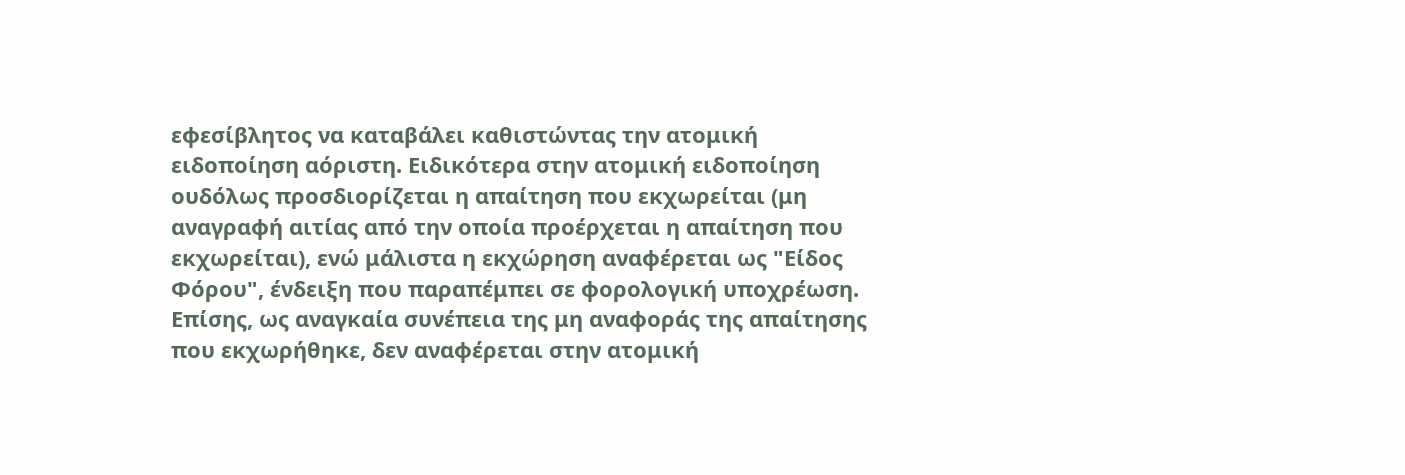εφεσίβλητος να καταβάλει καθιστώντας την ατομική ειδοποίηση αόριστη. Ειδικότερα στην ατομική ειδοποίηση ουδόλως προσδιορίζεται η απαίτηση που εκχωρείται (μη αναγραφή αιτίας από την οποία προέρχεται η απαίτηση που εκχωρείται), ενώ μάλιστα η εκχώρηση αναφέρεται ως "Είδος Φόρου", ένδειξη που παραπέμπει σε φορολογική υποχρέωση. Επίσης, ως αναγκαία συνέπεια της μη αναφοράς της απαίτησης που εκχωρήθηκε, δεν αναφέρεται στην ατομική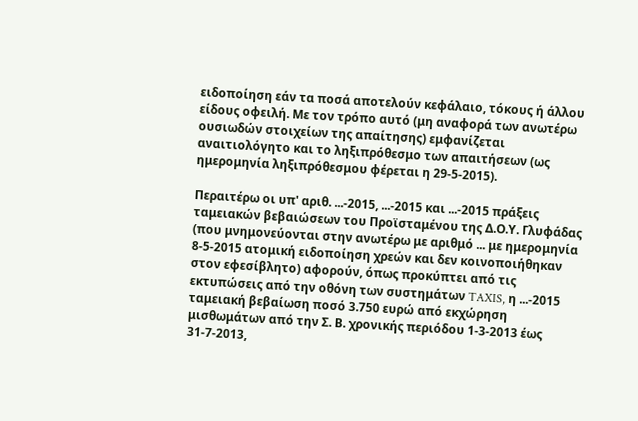ειδοποίηση εάν τα ποσά αποτελούν κεφάλαιο, τόκους ή άλλου είδους οφειλή. Με τον τρόπο αυτό (μη αναφορά των ανωτέρω ουσιωδών στοιχείων της απαίτησης) εμφανίζεται αναιτιολόγητο και το ληξιπρόθεσμο των απαιτήσεων (ως ημερομηνία ληξιπρόθεσμου φέρεται η 29-5-2015).

Περαιτέρω οι υπ' αριθ. ...-2015, ...-2015 και ...-2015 πράξεις ταμειακών βεβαιώσεων του Προϊσταμένου της Δ.Ο.Υ. Γλυφάδας (που μνημονεύονται στην ανωτέρω με αριθμό ... με ημερομηνία 8-5-2015 ατομική ειδοποίηση χρεών και δεν κοινοποιήθηκαν στον εφεσίβλητο) αφορούν, όπως προκύπτει από τις εκτυπώσεις από την οθόνη των συστημάτων TAXIS, η ...-2015 ταμειακή βεβαίωση ποσό 3.750 ευρώ από εκχώρηση μισθωμάτων από την Σ. Β. χρονικής περιόδου 1-3-2013 έως 31-7-2013,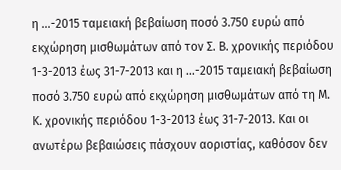η ...-2015 ταμειακή βεβαίωση ποσό 3.750 ευρώ από εκχώρηση μισθωμάτων από τον Σ. Β. χρονικής περιόδου 1-3-2013 έως 31-7-2013 και η ...-2015 ταμειακή βεβαίωση ποσό 3.750 ευρώ από εκχώρηση μισθωμάτων από τη Μ. Κ. χρονικής περιόδου 1-3-2013 έως 31-7-2013. Και οι ανωτέρω βεβαιώσεις πάσχουν αοριστίας, καθόσον δεν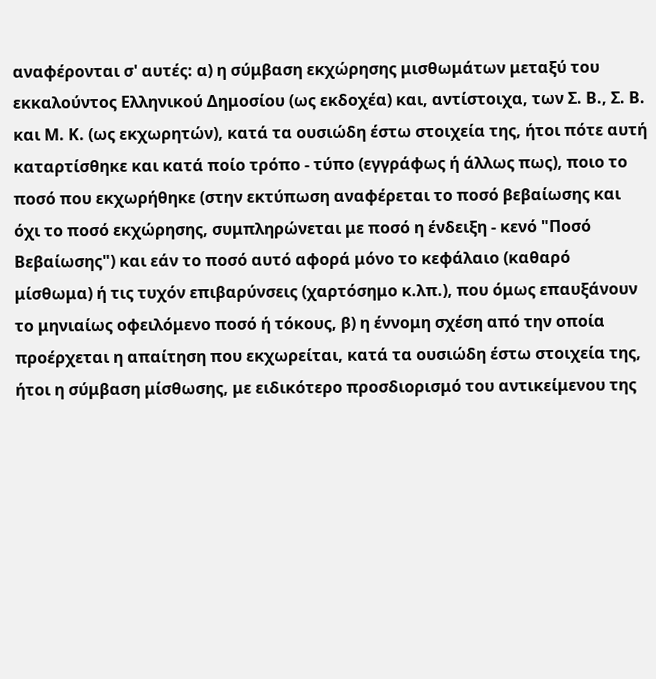αναφέρονται σ' αυτές: α) η σύμβαση εκχώρησης μισθωμάτων μεταξύ του εκκαλούντος Ελληνικού Δημοσίου (ως εκδοχέα) και, αντίστοιχα, των Σ. Β., Σ. Β. και Μ. Κ. (ως εκχωρητών), κατά τα ουσιώδη έστω στοιχεία της, ήτοι πότε αυτή καταρτίσθηκε και κατά ποίο τρόπο - τύπο (εγγράφως ή άλλως πως), ποιο το ποσό που εκχωρήθηκε (στην εκτύπωση αναφέρεται το ποσό βεβαίωσης και όχι το ποσό εκχώρησης, συμπληρώνεται με ποσό η ένδειξη - κενό "Ποσό Βεβαίωσης") και εάν το ποσό αυτό αφορά μόνο το κεφάλαιο (καθαρό μίσθωμα) ή τις τυχόν επιβαρύνσεις (χαρτόσημο κ.λπ.), που όμως επαυξάνουν το μηνιαίως οφειλόμενο ποσό ή τόκους, β) η έννομη σχέση από την οποία προέρχεται η απαίτηση που εκχωρείται, κατά τα ουσιώδη έστω στοιχεία της, ήτοι η σύμβαση μίσθωσης, με ειδικότερο προσδιορισμό του αντικείμενου της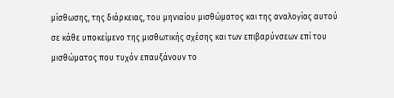μίσθωσης, της διάρκειας, του μηνιαίου μισθώματος και της αναλογίας αυτού σε κάθε υποκείμενο της μισθωτικής σχέσης και των επιβαρύνσεων επί του μισθώματος που τυχόν επαυξάνουν το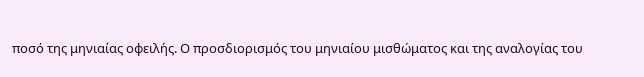ποσό της μηνιαίας οφειλής. Ο προσδιορισμός του μηνιαίου μισθώματος και της αναλογίας του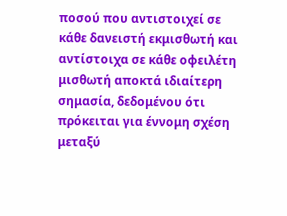ποσού που αντιστοιχεί σε κάθε δανειστή εκμισθωτή και αντίστοιχα σε κάθε οφειλέτη μισθωτή αποκτά ιδιαίτερη σημασία, δεδομένου ότι πρόκειται για έννομη σχέση μεταξύ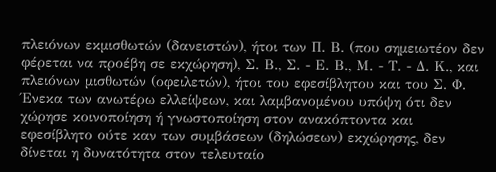πλειόνων εκμισθωτών (δανειστών), ήτοι των Π. Β. (που σημειωτέον δεν φέρεται να προέβη σε εκχώρηση), Σ. Β., Σ. - Ε. Β., Μ. - Τ. - Δ. Κ., και πλειόνων μισθωτών (οφειλετών), ήτοι του εφεσίβλητου και του Σ. Φ. Ένεκα των ανωτέρω ελλείψεων, και λαμβανομένου υπόψη ότι δεν χώρησε κοινοποίηση ή γνωστοποίηση στον ανακόπτοντα και εφεσίβλητο ούτε καν των συμβάσεων (δηλώσεων) εκχώρησης, δεν δίνεται η δυνατότητα στον τελευταίο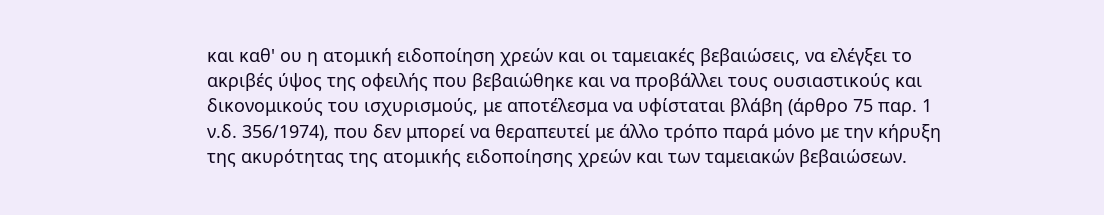και καθ' ου η ατομική ειδοποίηση χρεών και οι ταμειακές βεβαιώσεις, να ελέγξει το ακριβές ύψος της οφειλής που βεβαιώθηκε και να προβάλλει τους ουσιαστικούς και δικονομικούς του ισχυρισμούς, με αποτέλεσμα να υφίσταται βλάβη (άρθρο 75 παρ. 1 ν.δ. 356/1974), που δεν μπορεί να θεραπευτεί με άλλο τρόπο παρά μόνο με την κήρυξη της ακυρότητας της ατομικής ειδοποίησης χρεών και των ταμειακών βεβαιώσεων.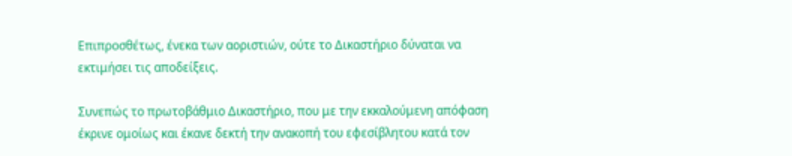Επιπροσθέτως, ένεκα των αοριστιών, ούτε το Δικαστήριο δύναται να εκτιμήσει τις αποδείξεις.

Συνεπώς το πρωτοβάθμιο Δικαστήριο, που με την εκκαλούμενη απόφαση έκρινε ομοίως και έκανε δεκτή την ανακοπή του εφεσίβλητου κατά τον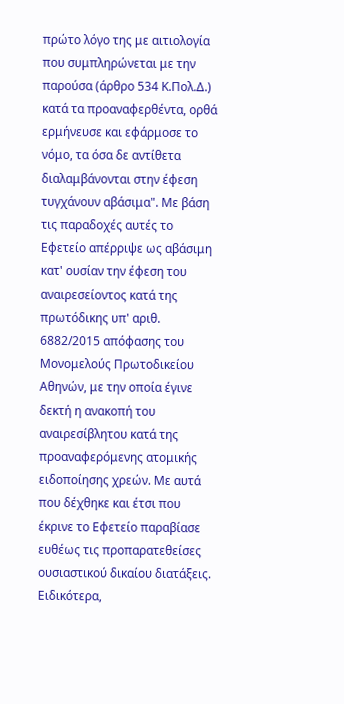πρώτο λόγο της με αιτιολογία που συμπληρώνεται με την παρούσα (άρθρο 534 Κ.Πολ.Δ.) κατά τα προαναφερθέντα, ορθά ερμήνευσε και εφάρμοσε το νόμο, τα όσα δε αντίθετα διαλαμβάνονται στην έφεση τυγχάνουν αβάσιμα". Με βάση τις παραδοχές αυτές το Εφετείο απέρριψε ως αβάσιμη κατ' ουσίαν την έφεση του αναιρεσείοντος κατά της πρωτόδικης υπ' αριθ. 6882/2015 απόφασης του Μονομελούς Πρωτοδικείου Αθηνών, με την οποία έγινε δεκτή η ανακοπή του αναιρεσίβλητου κατά της προαναφερόμενης ατομικής ειδοποίησης χρεών. Με αυτά που δέχθηκε και έτσι που έκρινε το Εφετείο παραβίασε ευθέως τις προπαρατεθείσες ουσιαστικού δικαίου διατάξεις. Ειδικότερα,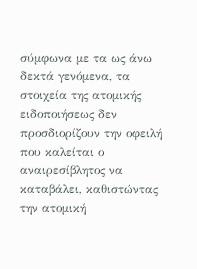σύμφωνα με τα ως άνω δεκτά γενόμενα, τα στοιχεία της ατομικής ειδοποιήσεως δεν προσδιορίζουν την οφειλή που καλείται ο αναιρεσίβλητος να καταβάλει, καθιστώντας την ατομική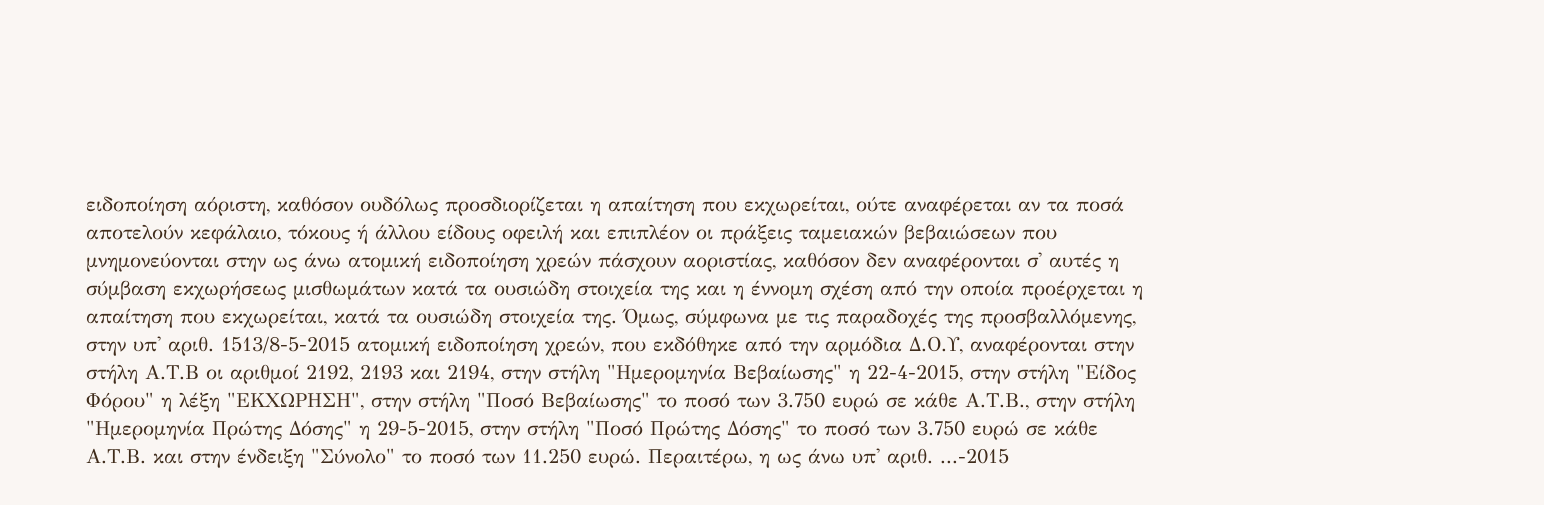ειδοποίηση αόριστη, καθόσον ουδόλως προσδιορίζεται η απαίτηση που εκχωρείται, ούτε αναφέρεται αν τα ποσά αποτελούν κεφάλαιο, τόκους ή άλλου είδους οφειλή και επιπλέον οι πράξεις ταμειακών βεβαιώσεων που μνημονεύονται στην ως άνω ατομική ειδοποίηση χρεών πάσχουν αοριστίας, καθόσον δεν αναφέρονται σ' αυτές η σύμβαση εκχωρήσεως μισθωμάτων κατά τα ουσιώδη στοιχεία της και η έννομη σχέση από την οποία προέρχεται η απαίτηση που εκχωρείται, κατά τα ουσιώδη στοιχεία της. Όμως, σύμφωνα με τις παραδοχές της προσβαλλόμενης, στην υπ' αριθ. 1513/8-5-2015 ατομική ειδοποίηση χρεών, που εκδόθηκε από την αρμόδια Δ.Ο.Υ, αναφέρονται στην στήλη Α.Τ.Β οι αριθμοί 2192, 2193 και 2194, στην στήλη "Ημερομηνία Βεβαίωσης" η 22-4-2015, στην στήλη "Είδος Φόρου" η λέξη "ΕΚΧΩΡΗΣΗ", στην στήλη "Ποσό Βεβαίωσης" το ποσό των 3.750 ευρώ σε κάθε Α.Τ.Β., στην στήλη "Ημερομηνία Πρώτης Δόσης" η 29-5-2015, στην στήλη "Ποσό Πρώτης Δόσης" το ποσό των 3.750 ευρώ σε κάθε Α.Τ.Β. και στην ένδειξη "Σύνολο" το ποσό των 11.250 ευρώ. Περαιτέρω, η ως άνω υπ' αριθ. ...-2015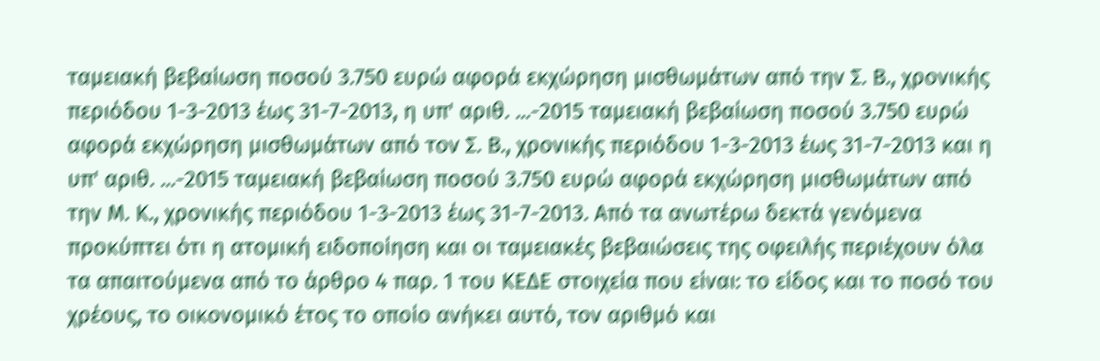ταμειακή βεβαίωση ποσού 3.750 ευρώ αφορά εκχώρηση μισθωμάτων από την Σ. Β., χρονικής περιόδου 1-3-2013 έως 31-7-2013, η υπ' αριθ. ...-2015 ταμειακή βεβαίωση ποσού 3.750 ευρώ αφορά εκχώρηση μισθωμάτων από τον Σ. Β., χρονικής περιόδου 1-3-2013 έως 31-7-2013 και η υπ' αριθ. ...-2015 ταμειακή βεβαίωση ποσού 3.750 ευρώ αφορά εκχώρηση μισθωμάτων από την Μ. Κ., χρονικής περιόδου 1-3-2013 έως 31-7-2013. Από τα ανωτέρω δεκτά γενόμενα προκύπτει ότι η ατομική ειδοποίηση και οι ταμειακές βεβαιώσεις της οφειλής περιέχουν όλα τα απαιτούμενα από το άρθρο 4 παρ. 1 του ΚΕΔΕ στοιχεία που είναι: το είδος και το ποσό του χρέους, το οικονομικό έτος το οποίο ανήκει αυτό, τον αριθμό και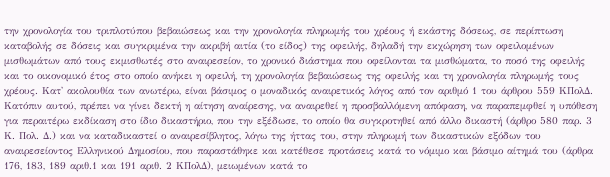την χρονολογία του τριπλοτύπου βεβαιώσεως και την χρονολογία πληρωμής του χρέους ή εκάστης δόσεως, σε περίπτωση καταβολής σε δόσεις και συγκριμένα την ακριβή αιτία (το είδος) της οφειλής, δηλαδή την εκχώρηση των οφειλομένων μισθωμάτων από τους εκμισθωτές στο αναιρεσείον, το χρονικό διάστημα που οφείλονται τα μισθώματα, το ποσό της οφειλής και το οικονομικό έτος στο οποίο ανήκει η οφειλή, τη χρονολογία βεβαιώσεως της οφειλής και τη χρονολογία πληρωμής τους χρέους. Κατ' ακολουθία των ανωτέρω, είναι βάσιμος ο μοναδικός αναιρετικός λόγος από τον αριθμό 1 του άρθρου 559 ΚΠολΔ. Κατόπιν αυτού, πρέπει να γίνει δεκτή η αίτηση αναίρεσης, να αναιρεθεί η προσβαλλόμενη απόφαση, να παραπεμφθεί η υπόθεση για περαιτέρω εκδίκαση στο ίδιο δικαστήριο, που την εξέδωσε, το οποίο θα συγκροτηθεί από άλλο δικαστή (άρθρο 580 παρ. 3 Κ. Πολ. Δ.) και να καταδικαστεί ο αναιρεσίβλητος, λόγω της ήττας του, στην πληρωμή των δικαστικών εξόδων του αναιρεσείοντος Ελληνικού Δημοσίου, που παραστάθηκε και κατέθεσε προτάσεις κατά το νόμιμο και βάσιμο αίτημά του (άρθρα 176, 183, 189 αριθ.1 και 191 αριθ. 2 ΚΠολΔ), μειωμένων κατά το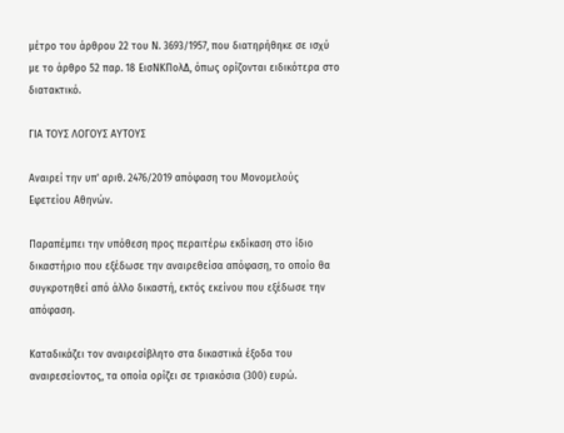μέτρο του άρθρου 22 του Ν. 3693/1957, που διατηρήθηκε σε ισχύ με το άρθρο 52 παρ. 18 ΕισΝΚΠολΔ, όπως ορίζονται ειδικότερα στο διατακτικό.

ΓΙΑ ΤΟΥΣ ΛΟΓΟΥΣ ΑΥΤΟΥΣ

Αναιρεί την υπ' αριθ. 2476/2019 απόφαση του Μονομελούς Εφετείου Αθηνών.

Παραπέμπει την υπόθεση προς περαιτέρω εκδίκαση στο ίδιο δικαστήριο που εξέδωσε την αναιρεθείσα απόφαση, το οποίο θα συγκροτηθεί από άλλο δικαστή, εκτός εκείνου που εξέδωσε την απόφαση.

Καταδικάζει τον αναιρεσίβλητο στα δικαστικά έξοδα του αναιρεσείοντος, τα οποία ορίζει σε τριακόσια (300) ευρώ.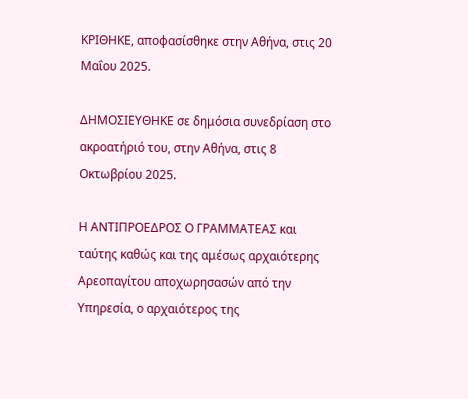ΚΡΙΘΗΚΕ, αποφασίσθηκε στην Αθήνα, στις 20 Μαΐου 2025.

ΔΗΜΟΣΙΕΥΘΗΚΕ σε δημόσια συνεδρίαση στο ακροατήριό του, στην Αθήνα, στις 8 Οκτωβρίου 2025.

Η ΑΝΤΙΠΡΟΕΔΡΟΣ Ο ΓΡΑΜΜΑΤΕΑΣ και ταύτης καθώς και της αμέσως αρχαιότερης Αρεοπαγίτου αποχωρησασών από την Υπηρεσία, ο αρχαιότερος της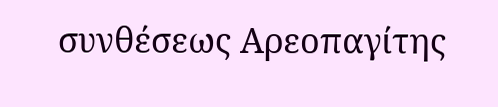συνθέσεως Αρεοπαγίτης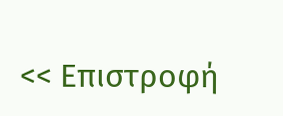<< Επιστροφή